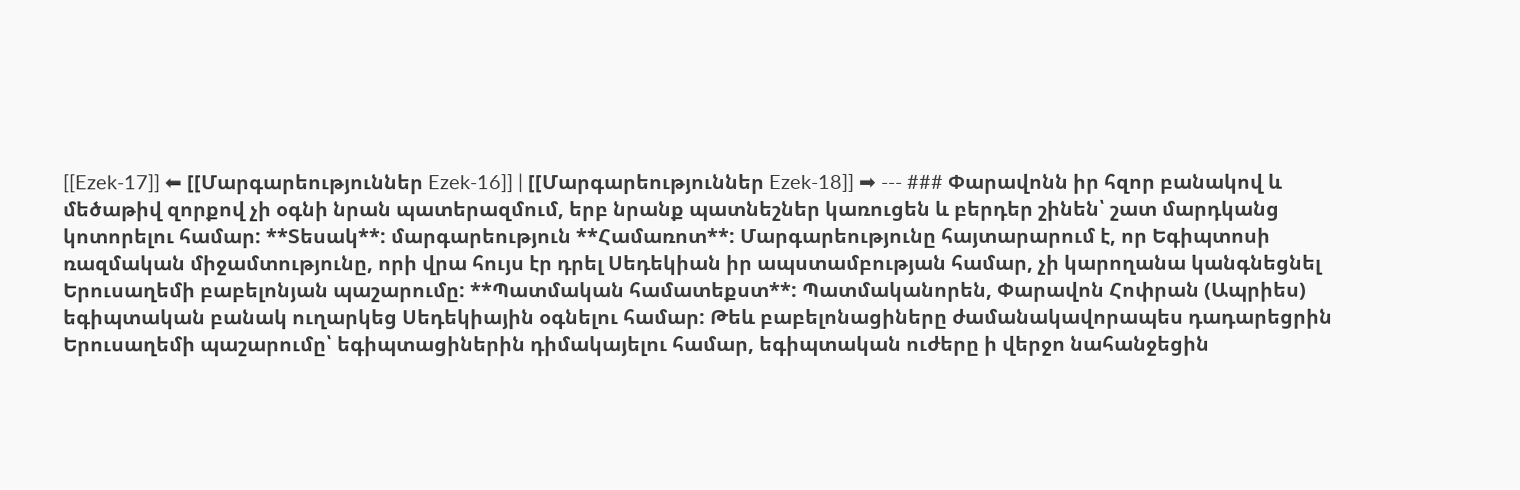[[Ezek-17]] ⬅ [[Մարգարեություններ Ezek-16]] | [[Մարգարեություններ Ezek-18]] ➡ --- ### Փարավոնն իր հզոր բանակով և մեծաթիվ զորքով չի օգնի նրան պատերազմում, երբ նրանք պատնեշներ կառուցեն և բերդեր շինեն՝ շատ մարդկանց կոտորելու համար: **Տեսակ**: մարգարեություն **Համառոտ**: Մարգարեությունը հայտարարում է, որ Եգիպտոսի ռազմական միջամտությունը, որի վրա հույս էր դրել Սեդեկիան իր ապստամբության համար, չի կարողանա կանգնեցնել Երուսաղեմի բաբելոնյան պաշարումը: **Պատմական համատեքստ**: Պատմականորեն, Փարավոն Հոփրան (Ապրիես) եգիպտական բանակ ուղարկեց Սեդեկիային օգնելու համար: Թեև բաբելոնացիները ժամանակավորապես դադարեցրին Երուսաղեմի պաշարումը՝ եգիպտացիներին դիմակայելու համար, եգիպտական ուժերը ի վերջո նահանջեցին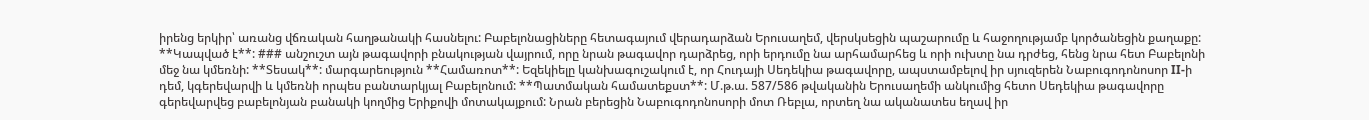իրենց երկիր՝ առանց վճռական հաղթանակի հասնելու: Բաբելոնացիները հետագայում վերադարձան Երուսաղեմ, վերսկսեցին պաշարումը և հաջողությամբ կործանեցին քաղաքը: **Կապված է**: ### անշուշտ այն թագավորի բնակության վայրում, որը նրան թագավոր դարձրեց, որի երդումը նա արհամարհեց և որի ուխտը նա դրժեց, հենց նրա հետ Բաբելոնի մեջ նա կմեռնի: **Տեսակ**: մարգարեություն **Համառոտ**: Եզեկիելը կանխագուշակում է, որ Հուդայի Սեդեկիա թագավորը, ապստամբելով իր սյուզերեն Նաբուգոդոնոսոր II-ի դեմ, կգերեվարվի և կմեռնի որպես բանտարկյալ Բաբելոնում: **Պատմական համատեքստ**: Մ.թ.ա. 587/586 թվականին Երուսաղեմի անկումից հետո Սեդեկիա թագավորը գերեվարվեց բաբելոնյան բանակի կողմից Երիքովի մոտակայքում: Նրան բերեցին Նաբուգոդոնոսորի մոտ Ռեբլա, որտեղ նա ականատես եղավ իր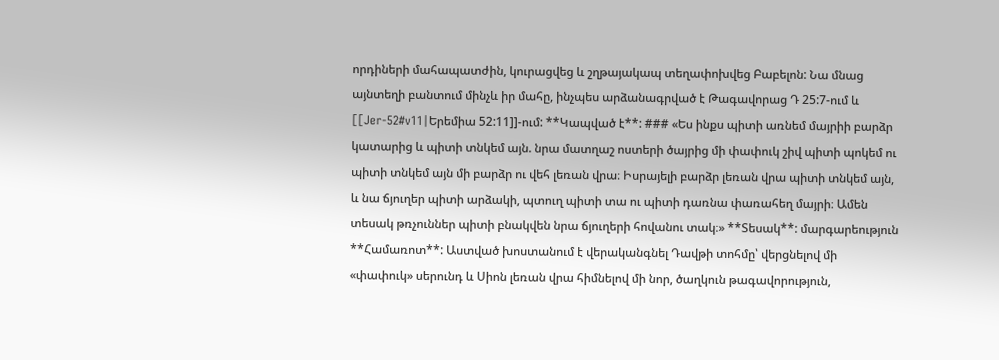որդիների մահապատժին, կուրացվեց և շղթայակապ տեղափոխվեց Բաբելոն: Նա մնաց այնտեղի բանտում մինչև իր մահը, ինչպես արձանագրված է Թագավորաց Դ 25:7-ում և [[Jer-52#v11|Երեմիա 52:11]]-ում: **Կապված է**: ### «Ես ինքս պիտի առնեմ մայրիի բարձր կատարից և պիտի տնկեմ այն. նրա մատղաշ ոստերի ծայրից մի փափուկ շիվ պիտի պոկեմ ու պիտի տնկեմ այն մի բարձր ու վեհ լեռան վրա։ Իսրայելի բարձր լեռան վրա պիտի տնկեմ այն, և նա ճյուղեր պիտի արձակի, պտուղ պիտի տա ու պիտի դառնա փառահեղ մայրի։ Ամեն տեսակ թռչուններ պիտի բնակվեն նրա ճյուղերի հովանու տակ։» **Տեսակ**: մարգարեություն **Համառոտ**: Աստված խոստանում է վերականգնել Դավթի տոհմը՝ վերցնելով մի «փափուկ» սերունդ և Սիոն լեռան վրա հիմնելով մի նոր, ծաղկուն թագավորություն,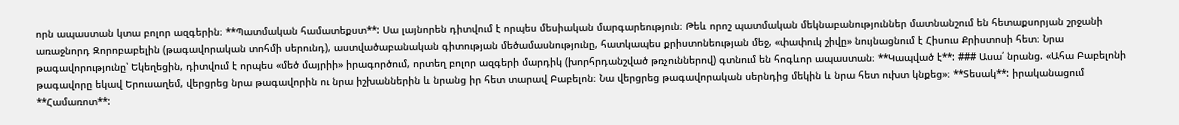որն ապաստան կտա բոլոր ազգերին։ **Պատմական համատեքստ**: Սա լայնորեն դիտվում է որպես մեսիական մարգարեություն։ Թեև որոշ պատմական մեկնաբանություններ մատնանշում են հետաքսորյան շրջանի առաջնորդ Զորոբաբելին (թագավորական տոհմի սերունդ), աստվածաբանական գիտության մեծամասնությունը, հատկապես քրիստոնեության մեջ, «փափուկ շիվը» նույնացնում է Հիսուս Քրիստոսի հետ։ Նրա թագավորությունը՝ Եկեղեցին, դիտվում է որպես «մեծ մայրիի» իրագործում, որտեղ բոլոր ազգերի մարդիկ (խորհրդանշված թռչուններով) գտնում են հոգևոր ապաստան։ **Կապված է**: ### Ասա՛ նրանց. «Ահա Բաբելոնի թագավորը եկավ Երուսաղեմ, վերցրեց նրա թագավորին ու նրա իշխաններին և նրանց իր հետ տարավ Բաբելոն։ Նա վերցրեց թագավորական սերնդից մեկին և նրա հետ ուխտ կնքեց»։ **Տեսակ**: իրականացում **Համառոտ**: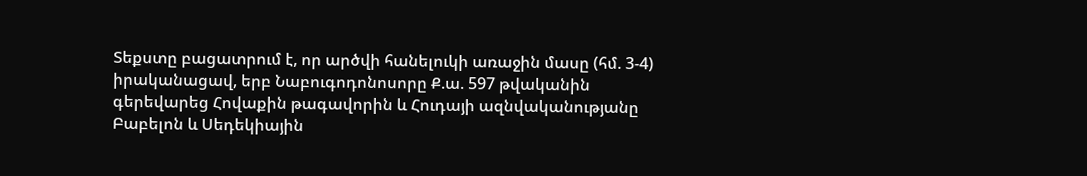Տեքստը բացատրում է, որ արծվի հանելուկի առաջին մասը (հմ. 3-4) իրականացավ, երբ Նաբուգոդոնոսորը Ք.ա. 597 թվականին գերեվարեց Հովաքին թագավորին և Հուդայի ազնվականությանը Բաբելոն և Սեդեկիային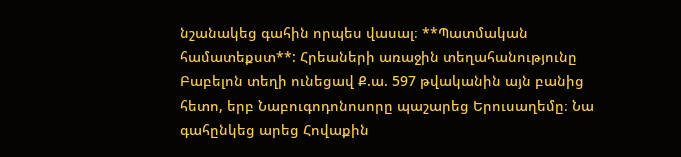նշանակեց գահին որպես վասալ։ **Պատմական համատեքստ**: Հրեաների առաջին տեղահանությունը Բաբելոն տեղի ունեցավ Ք.ա. 597 թվականին այն բանից հետո, երբ Նաբուգոդոնոսորը պաշարեց Երուսաղեմը։ Նա գահընկեց արեց Հովաքին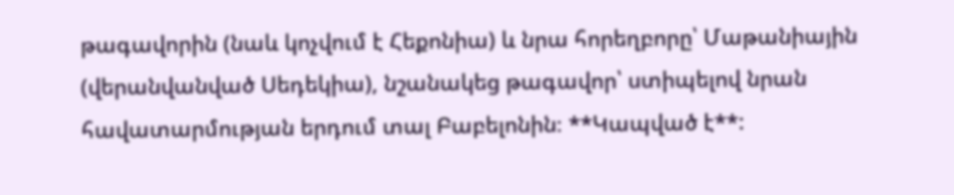թագավորին (նաև կոչվում է Հեքոնիա) և նրա հորեղբորը՝ Մաթանիային (վերանվանված Սեդեկիա), նշանակեց թագավոր՝ ստիպելով նրան հավատարմության երդում տալ Բաբելոնին։ **Կապված է**: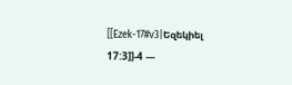[[Ezek-17#v3|Եզեկիել 17:3]]-4 ---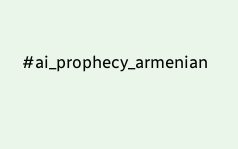#ai_prophecy_armenian